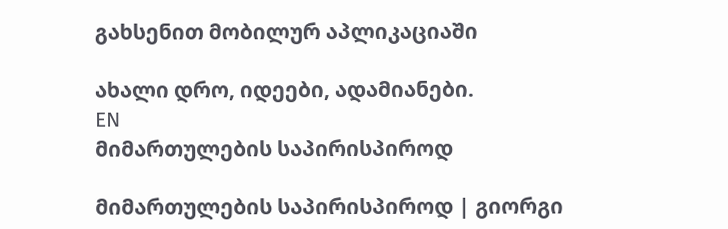გახსენით მობილურ აპლიკაციაში

ახალი დრო, იდეები, ადამიანები.
EN
მიმართულების საპირისპიროდ

მიმართულების საპირისპიროდ | გიორგი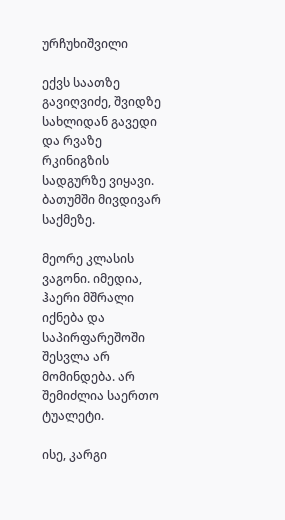ურჩუხიშვილი

ექვს საათზე გავიღვიძე, შვიდზე სახლიდან გავედი და რვაზე რკინიგზის სადგურზე ვიყავი. ბათუმში მივდივარ საქმეზე.

მეორე კლასის ვაგონი. იმედია, ჰაერი მშრალი იქნება და საპირფარეშოში შესვლა არ მომინდება. არ შემიძლია საერთო ტუალეტი.

ისე, კარგი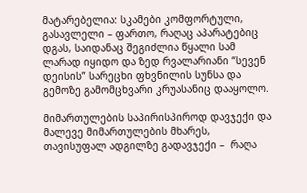მატარებელია: სკამები კომფორტული, გასავლელი – ფართო, რაღაც აპარატებიც დგას, საიდანაც შეგიძლია წყალი სამ ლარად იყიდო და ზედ რვალარიანი “სევენ დეისის” სარეცხი ფხვნილის სუნსა და გემოზე გამომცხვარი კრუასანიც დააყოლო.

მიმართულების საპირისპიროდ დავჯექი და მალევე მიმართულების მხარეს, თავისუფალ ადგილზე გადავჯექი –  რაღა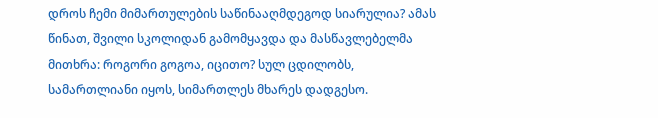დროს ჩემი მიმართულების საწინააღმდეგოდ სიარულია? ამას წინათ, შვილი სკოლიდან გამომყავდა და მასწავლებელმა მითხრა: როგორი გოგოა, იცითო? სულ ცდილობს, სამართლიანი იყოს, სიმართლეს მხარეს დადგესო.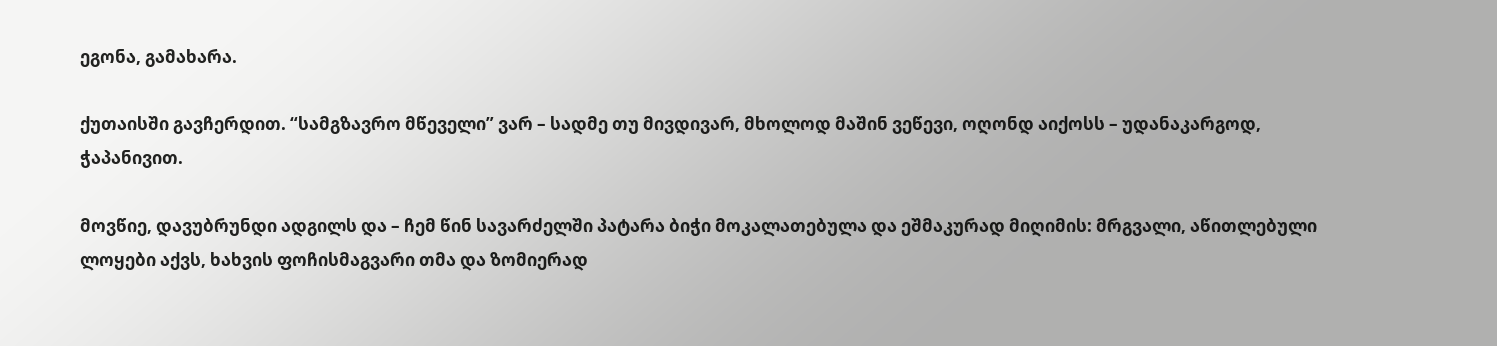ეგონა, გამახარა.

ქუთაისში გავჩერდით. “სამგზავრო მწეველი” ვარ – სადმე თუ მივდივარ, მხოლოდ მაშინ ვეწევი, ოღონდ აიქოსს – უდანაკარგოდ, ჭაპანივით.

მოვწიე, დავუბრუნდი ადგილს და – ჩემ წინ სავარძელში პატარა ბიჭი მოკალათებულა და ეშმაკურად მიღიმის: მრგვალი, აწითლებული ლოყები აქვს, ხახვის ფოჩისმაგვარი თმა და ზომიერად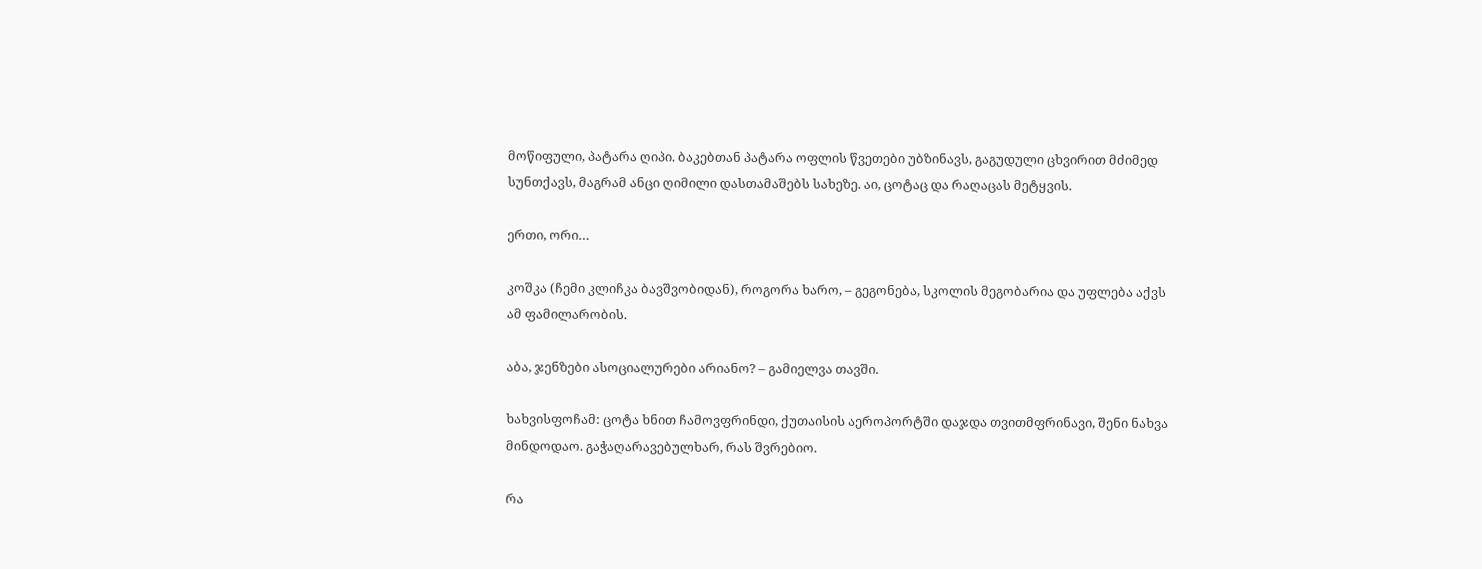მოწიფული, პატარა ღიპი. ბაკებთან პატარა ოფლის წვეთები უბზინავს, გაგუდული ცხვირით მძიმედ სუნთქავს, მაგრამ ანცი ღიმილი დასთამაშებს სახეზე. აი, ცოტაც და რაღაცას მეტყვის.

ერთი, ორი…

კოშკა (ჩემი კლიჩკა ბავშვობიდან), როგორა ხარო, – გეგონება, სკოლის მეგობარია და უფლება აქვს ამ ფამილარობის.

აბა, ჯენზები ასოციალურები არიანო? – გამიელვა თავში.

ხახვისფოჩამ: ცოტა ხნით ჩამოვფრინდი, ქუთაისის აეროპორტში დაჯდა თვითმფრინავი, შენი ნახვა მინდოდაო. გაჭაღარავებულხარ, რას შვრებიო.

რა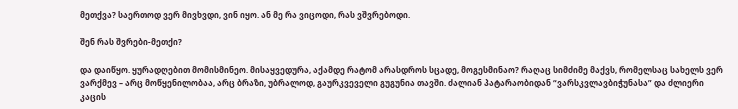მეთქვა? საერთოდ ვერ მივხვდი, ვინ იყო. ან მე რა ვიცოდი, რას ვშვრებოდი.

შენ რას შვრები-მეთქი?

და დაიწყო. ყურადღებით მომისმინეო. მისაყვედურა, აქამდე რატომ არასდროს სცადე, მოგესმინაო? რაღაც სიმძიმე მაქვს, რომელსაც სახელს ვერ ვარქმევ – არც მოწყენილობაა, არც ბრაზი, უბრალოდ, გაურკვეველი გუგუნია თავში. ძალიან პატარაობიდან “ვარსკვლავბიჭუნასა” და ძლიერი კაცის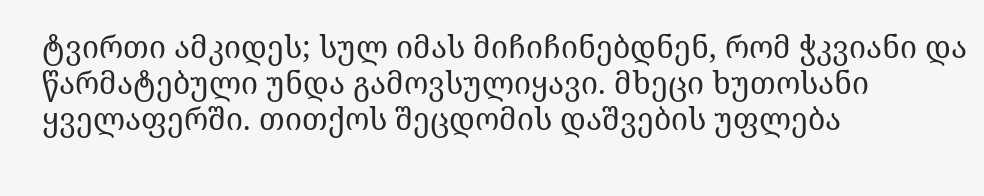ტვირთი ამკიდეს; სულ იმას მიჩიჩინებდნენ, რომ ჭკვიანი და წარმატებული უნდა გამოვსულიყავი. მხეცი ხუთოსანი ყველაფერში. თითქოს შეცდომის დაშვების უფლება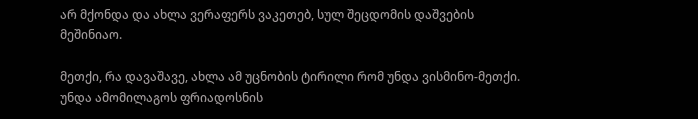არ მქონდა და ახლა ვერაფერს ვაკეთებ, სულ შეცდომის დაშვების მეშინიაო.

მეთქი, რა დავაშავე, ახლა ამ უცნობის ტირილი რომ უნდა ვისმინო-მეთქი. უნდა ამომილაგოს ფრიადოსნის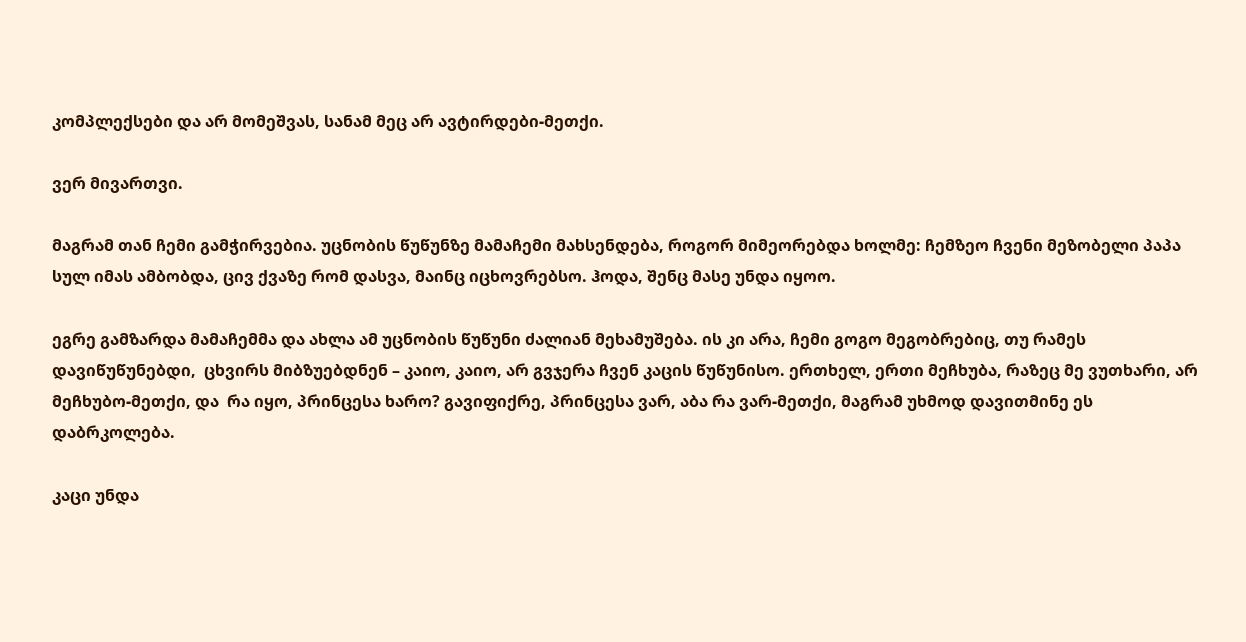კომპლექსები და არ მომეშვას, სანამ მეც არ ავტირდები-მეთქი.

ვერ მივართვი.

მაგრამ თან ჩემი გამჭირვებია. უცნობის წუწუნზე მამაჩემი მახსენდება, როგორ მიმეორებდა ხოლმე: ჩემზეო ჩვენი მეზობელი პაპა სულ იმას ამბობდა, ცივ ქვაზე რომ დასვა, მაინც იცხოვრებსო. ჰოდა, შენც მასე უნდა იყოო.

ეგრე გამზარდა მამაჩემმა და ახლა ამ უცნობის წუწუნი ძალიან მეხამუშება. ის კი არა, ჩემი გოგო მეგობრებიც, თუ რამეს  დავიწუწუნებდი,  ცხვირს მიბზუებდნენ – კაიო, კაიო, არ გვჯერა ჩვენ კაცის წუწუნისო. ერთხელ, ერთი მეჩხუბა, რაზეც მე ვუთხარი, არ მეჩხუბო-მეთქი, და  რა იყო, პრინცესა ხარო? გავიფიქრე, პრინცესა ვარ, აბა რა ვარ-მეთქი, მაგრამ უხმოდ დავითმინე ეს დაბრკოლება.

კაცი უნდა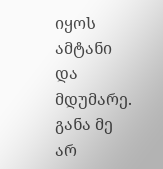იყოს ამტანი და მდუმარე. განა მე არ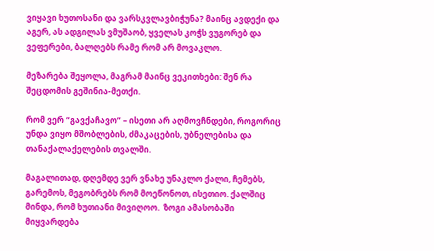ვიყავი ხუთოსანი და ვარსკვლავბიჭუნა? მაინც ავდექი და აგერ, ას ადგილას ვმუშაობ, ყველას კოჭს ვუგორებ და ვეფერები, ბალღებს რამე რომ არ მოვაკლო.

მეზარება შეყოლა, მაგრამ მაინც ვეკითხები: შენ რა შეცდომის გეშინია-მეთქი.

რომ ვერ “გავქაჩავო” – ისეთი არ აღმოვჩნდები, როგორიც უნდა ვიყო მშობლების, ძმაკაცების, უბნელებისა და თანაქალაქელების თვალში.

მაგალითად, დღემდე ვერ ვნახე უნაკლო ქალი, ჩემებს, გარემოს, მეგობრებს რომ მოეწონოთ, ისეთიო. ქალშიც მინდა, რომ ხუთიანი მივიღოო.  ზოგი ამასობაში მიყვარდება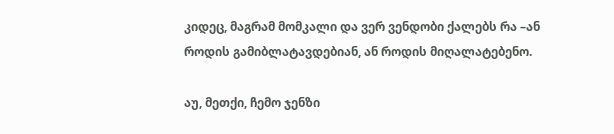კიდეც, მაგრამ მომკალი და ვერ ვენდობი ქალებს რა –ან როდის გამიბლატავდებიან, ან როდის მიღალატებენო.

აუ, მეთქი, ჩემო ჯენზი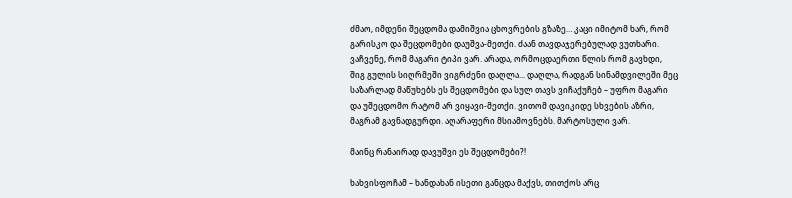ძმაო, იმდენი შეცდომა დამიშვია ცხოვრების გზაზე… კაცი იმიტომ ხარ, რომ გარისკო და შეცდომები დაუშვა-მეთქი. ძაან თავდაჯერებულად ვუთხარი. ვაჩვენე, რომ მაგარი ტიპი ვარ. არადა, ორმოცდაერთი წლის რომ გავხდი, შიგ გულის სიღრმეში ვიგრძენი დაღლა... დაღლა, რადგან სინამდვილეში მეც საზარლად მაწუხებს ეს შეცდომები და სულ თავს ვიჩაქუჩებ – უფრო მაგარი და უშეცდომო რატომ არ ვიყავი-მეთქი. ვითომ დავიკიდე სხვების აზრი, მაგრამ გავნადგურდი. აღარაფერი მსიამოვნებს. მარტოსული ვარ.

მაინც რანაირად დავუშვი ეს შეცდომები?!

ხახვისფოჩამ – ხანდახან ისეთი განცდა მაქვს, თითქოს არც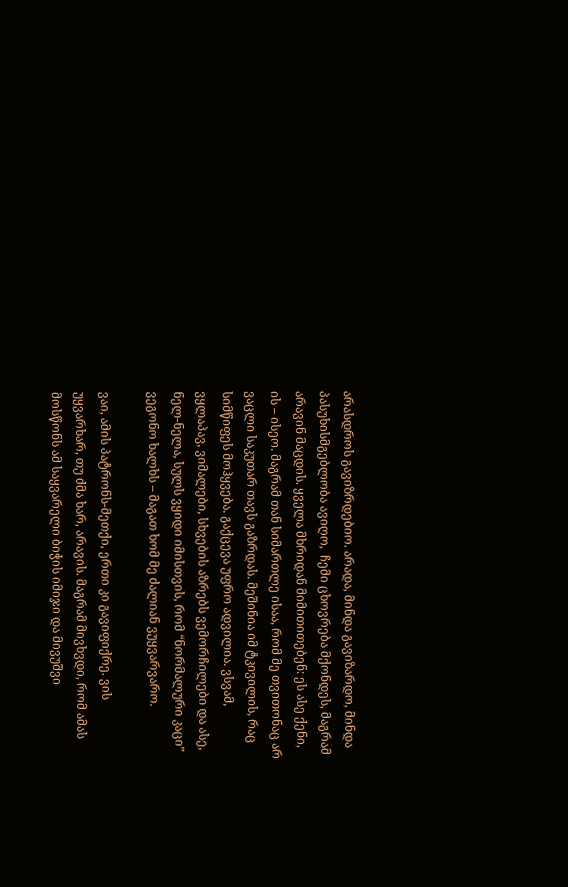არასდროს გავიზრდებიო. არადა, მინდა გავიზარდო, მინდა პასუხისმგებლობა ავიღო,  ჩემი ცხოვრება მქონდეს, მაგრამ არავინ მაცდის. ყველა მხრიდან მიმითითებენ: ეს ასე ქენი, ის – ისეო. მაგრამ თან სიმართლე ისაა, რომ მე თვითონაც არ ვაცლი საკუთარ თავს გაზრდას. მეშინია იმ ტკივილის, რაც სიმწიფეს მოჰყვება. გაქცევა უფრო ადვილია. ვსვამ, ვყლაპავ, ვიმალები, სხვების აზრებს ვემორჩილები და ასე, ნელ-ნელა, სულს ვყიდი იმისთვის, რომ “ნორმალური კაცი” ვეგონო ხალხს – მაგათ ხომ მე ძალიან ვუყვარვარო.

ვაი, ამის პატრონს-მეთქი, ერთი კი გავიფიქრე. ვის უყვარხარ, თუ ძმა ხარ, არავის. მაგრამ მივხვდი, რომ ამას მოსწონს ამ საყვარელი ბიჭის იმიჯი და მივუშვი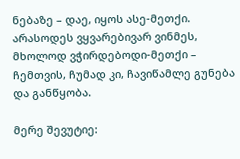ნებაზე – დაე, იყოს ასე-მეთქი. არასოდეს ვყვარებივარ ვინმეს, მხოლოდ ვჭირდებოდი-მეთქი – ჩემთვის, ჩუმად კი, ჩავიწამლე გუნება და განწყობა.

მერე შევუტიე: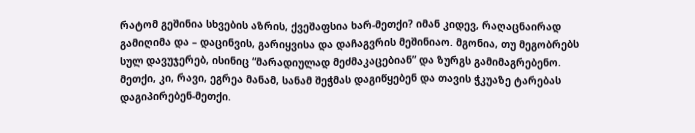რატომ გეშინია სხვების აზრის, ქვეშაფსია ხარ-მეთქი? იმან კიდევ, რაღაცნაირად გამიღიმა და – დაცინვის, გარიყვისა და დაჩაგვრის მეშინიაო. მგონია, თუ მეგობრებს სულ დავუჯერებ, ისინიც “მარადიულად მეძმაკაცებიან” და ზურგს გამიმაგრებენო. მეთქი, კი, რავი, ეგრეა მანამ, სანამ შეჭმას დაგიწყებენ და თავის ჭკუაზე ტარებას დაგიპირებენ-მეთქი.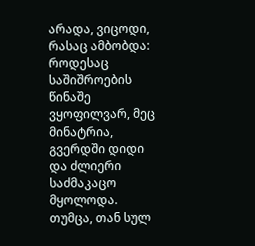არადა, ვიცოდი, რასაც ამბობდა: როდესაც საშიშროების წინაშე ვყოფილვარ, მეც მინატრია, გვერდში დიდი და ძლიერი საძმაკაცო მყოლოდა. თუმცა, თან სულ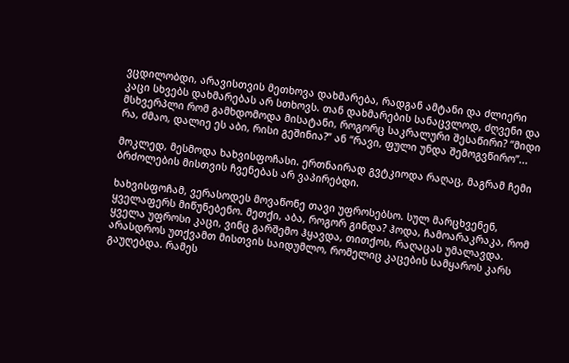ვცდილობდი, არავისთვის მეთხოვა დახმარება, რადგან ამტანი და ძლიერი კაცი სხვებს დახმარებას არ სთხოვს. თან დახმარების სანაცვლოდ, ძღვენი და მსხვერპლი რომ გამხდომოდა მისატანი, როგორც საკრალური შესაწირი? “მიდი რა, ძმაო, დალიე ეს აბი, რისი გეშინია?” ან “რავი, ფული უნდა შემოგვწირო”...

მოკლედ, მესმოდა ხახვისფოჩასი. ერთნაირად გვტკიოდა რაღაც, მაგრამ ჩემი ბრძოლების მისთვის ჩვენებას არ ვაპირებდი.

ხახვისფოჩამ, ვერასოდეს მოვაწონე თავი უფროსებსო. სულ მარცხვენენ, ყველაფერს მიწუნებენო. მეთქი, აბა, როგორ გინდა? ჰოდა, ჩამოარაკრაკა, რომ ყველა უფროსი კაცი, ვინც გარშემო ჰყავდა, თითქოს, რაღაცას უმალავდა. არასდროს უთქვამთ მისთვის საიდუმლო, რომელიც კაცების სამყაროს კარს გაუღებდა. რამეს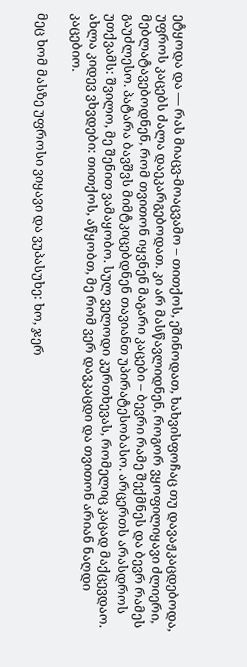ეტყოდა და — რას მიაცვ-მოაცვამო – თითქოს, ეშინოდათ, ხახვისფოჩაც თუ დავაჟკაცდებოდა, უფროს კაცებს ძალა დაეკარგებოდათ. კი არ მასწავლიდნენ, როგორ ვყოფილიყავი ძლიერი, მებლატავებოდნენ, რომ თვითონ იყვნენ მაგარი კაცები – ბევრი რამე შექმნეს და ბევრ რამეს გაუძლესო. პატარა ბავშვს მიმტკიცებდნენ თავიანთ უპირატესობასო. არცერთს არასდროს უთქვამს: შვილო, მე შენით ვამაყობო. სულ ველოდი კურთხევას, რომელიც კაცად მაქცევდაო. ახლა კიდევ ვხვდები: თითქოს, აწყობთ, მე რომ ვერ დავკაცდი და თვითონ არიან ნაღდი კაცებიო.

მეც ხომ მასზე უფროსი ვიყავი და ვუპასუხე: ხო, ჯერ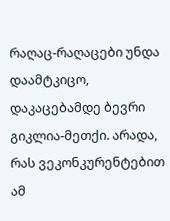რაღაც-რაღაცები უნდა დაამტკიცო, დაკაცებამდე ბევრი გიკლია-მეთქი. არადა, რას ვეკონკურენტებით ამ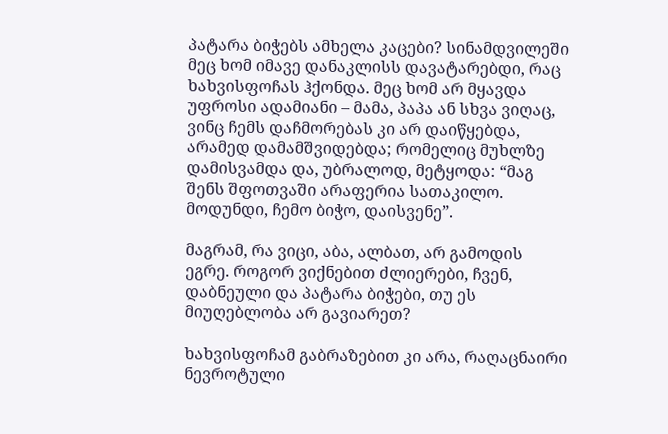პატარა ბიჭებს ამხელა კაცები? სინამდვილეში მეც ხომ იმავე დანაკლისს დავატარებდი, რაც ხახვისფოჩას ჰქონდა. მეც ხომ არ მყავდა უფროსი ადამიანი – მამა, პაპა ან სხვა ვიღაც, ვინც ჩემს დაჩმორებას კი არ დაიწყებდა, არამედ დამამშვიდებდა; რომელიც მუხლზე დამისვამდა და, უბრალოდ, მეტყოდა: “მაგ შენს შფოთვაში არაფერია სათაკილო. მოდუნდი, ჩემო ბიჭო, დაისვენე”.

მაგრამ, რა ვიცი, აბა, ალბათ, არ გამოდის ეგრე. როგორ ვიქნებით ძლიერები, ჩვენ, დაბნეული და პატარა ბიჭები, თუ ეს მიუღებლობა არ გავიარეთ?

ხახვისფოჩამ გაბრაზებით კი არა, რაღაცნაირი ნევროტული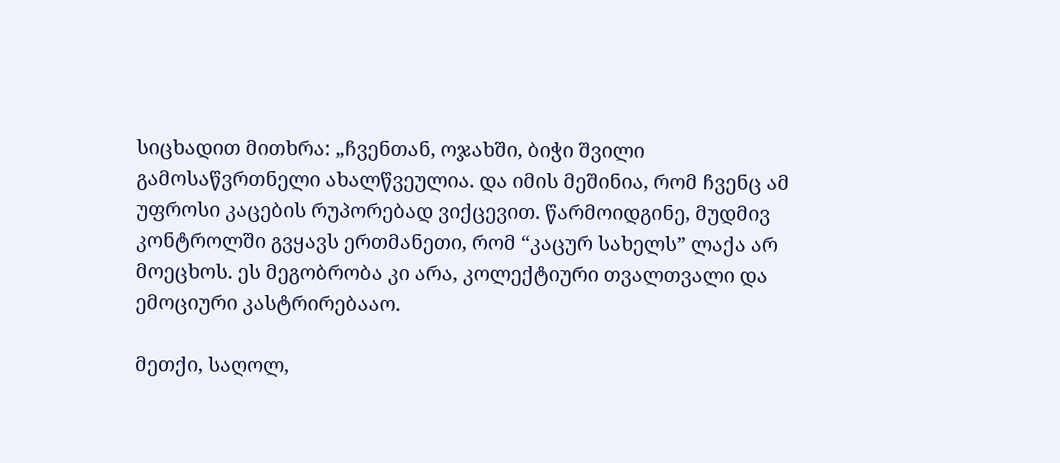სიცხადით მითხრა: „ჩვენთან, ოჯახში, ბიჭი შვილი გამოსაწვრთნელი ახალწვეულია. და იმის მეშინია, რომ ჩვენც ამ უფროსი კაცების რუპორებად ვიქცევით. წარმოიდგინე, მუდმივ კონტროლში გვყავს ერთმანეთი, რომ “კაცურ სახელს” ლაქა არ მოეცხოს. ეს მეგობრობა კი არა, კოლექტიური თვალთვალი და ემოციური კასტრირებააო.

მეთქი, საღოლ,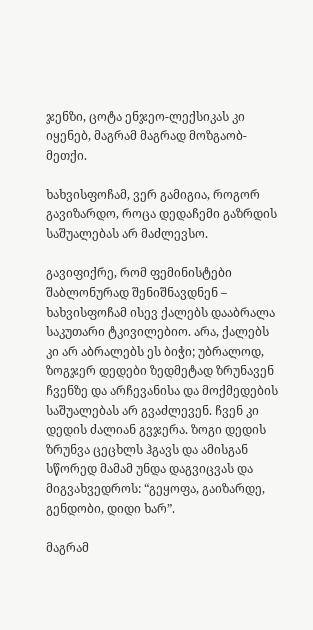ჯენზი, ცოტა ენჯეო-ლექსიკას კი იყენებ, მაგრამ მაგრად მოზგაობ-მეთქი.

ხახვისფოჩამ, ვერ გამიგია, როგორ გავიზარდო, როცა დედაჩემი გაზრდის საშუალებას არ მაძლევსო.

გავიფიქრე, რომ ფემინისტები შაბლონურად შენიშნავდნენ – ხახვისფოჩამ ისევ ქალებს დააბრალა საკუთარი ტკივილებიო. არა, ქალებს კი არ აბრალებს ეს ბიჭი; უბრალოდ, ზოგჯერ დედები ზედმეტად ზრუნავენ ჩვენზე და არჩევანისა და მოქმედების საშუალებას არ გვაძლევენ. ჩვენ კი დედის ძალიან გვჯერა. ზოგი დედის ზრუნვა ცეცხლს ჰგავს და ამისგან სწორედ მამამ უნდა დაგვიცვას და მიგვახვედროს: “გეყოფა, გაიზარდე, გენდობი, დიდი ხარ”.

მაგრამ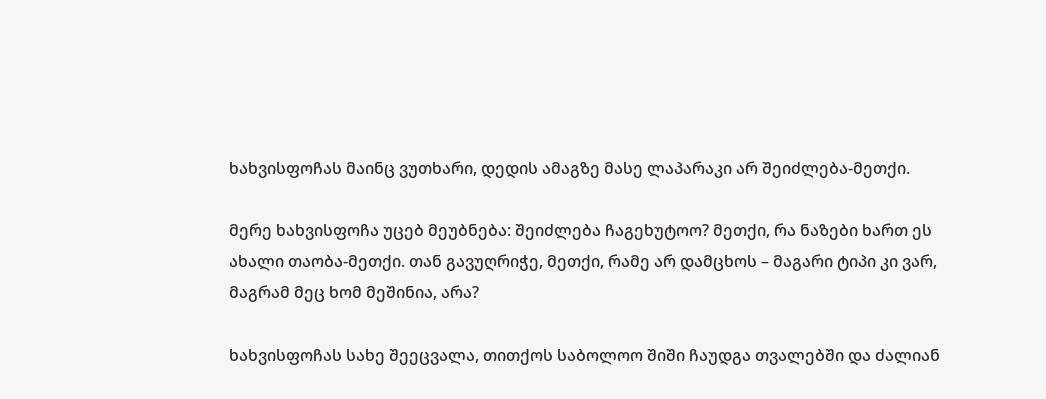ხახვისფოჩას მაინც ვუთხარი, დედის ამაგზე მასე ლაპარაკი არ შეიძლება-მეთქი.

მერე ხახვისფოჩა უცებ მეუბნება: შეიძლება ჩაგეხუტოო? მეთქი, რა ნაზები ხართ ეს ახალი თაობა-მეთქი. თან გავუღრიჭე, მეთქი, რამე არ დამცხოს – მაგარი ტიპი კი ვარ, მაგრამ მეც ხომ მეშინია, არა?

ხახვისფოჩას სახე შეეცვალა, თითქოს საბოლოო შიში ჩაუდგა თვალებში და ძალიან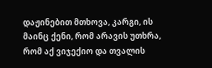დაჟინებით მთხოვა, კარგი, ის მაინც ქენი, რომ არავის უთხრა, რომ აქ ვიჯექიო და თვალის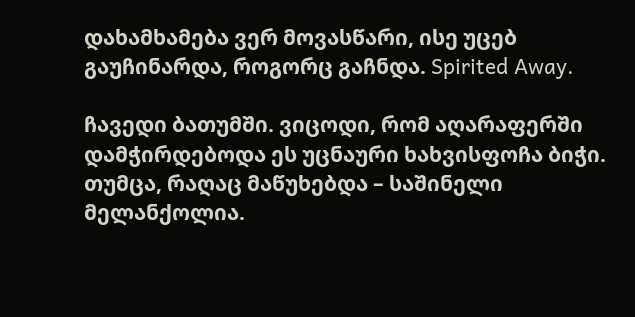დახამხამება ვერ მოვასწარი, ისე უცებ გაუჩინარდა, როგორც გაჩნდა. Spirited Away.

ჩავედი ბათუმში. ვიცოდი, რომ აღარაფერში დამჭირდებოდა ეს უცნაური ხახვისფოჩა ბიჭი. თუმცა, რაღაც მაწუხებდა – საშინელი მელანქოლია.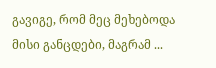გავიგე, რომ მეც მეხებოდა მისი განცდები, მაგრამ ...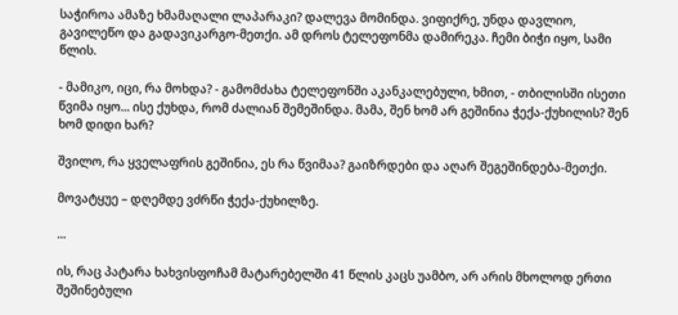საჭიროა ამაზე ხმამაღალი ლაპარაკი? დალევა მომინდა. ვიფიქრე, უნდა დავლიო, გავილეწო და გადავიკარგო-მეთქი. ამ დროს ტელეფონმა დამირეკა. ჩემი ბიჭი იყო, სამი წლის.

- მამიკო, იცი, რა მოხდა? - გამომძახა ტელეფონში აკანკალებული, ხმით, - თბილისში ისეთი წვიმა იყო... ისე ქუხდა, რომ ძალიან შემეშინდა. მამა, შენ ხომ არ გეშინია ჭექა-ქუხილის? შენ ხომ დიდი ხარ?

შვილო, რა ყველაფრის გეშინია, ეს რა წვიმაა? გაიზრდები და აღარ შეგეშინდება-მეთქი.

მოვატყუე – დღემდე ვძრწი ჭექა-ქუხილზე.

...

ის, რაც პატარა ხახვისფოჩამ მატარებელში 41 წლის კაცს უამბო, არ არის მხოლოდ ერთი შეშინებული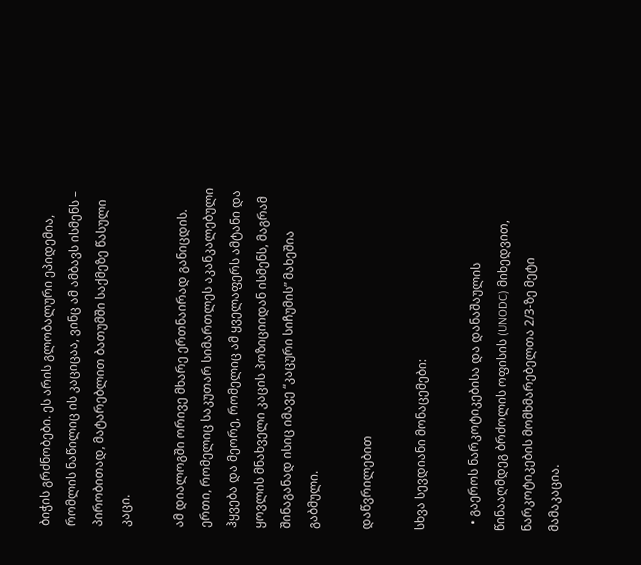ბიჭის გრძნობები. ეს არის გლობალური ეპიდემია, რომლის ნაწილიც ის კაციცაა, ვინც ამ ამბავს ისმენს – პირობითად, მატარებლით ბათუმში საქმეზე წასული კაცი.

ამ დიალოგში ორივე მხარე ერთნაირად განიცდის. ერთი, რომელიც საკუთარ სიმართლეს აკანკალებული ჰყვება და მეორე, რომელიც ამ ყველაფერს ამტანი და ყოვლის მნახველი კაცის პოზიციიდან ისმენს, მაგრამ შინაგანად ისიც იმავე “კაცური სიჩუმის” მახეშია გაბმული.

დაწვრილებით

სხვა სევდიანი მონაცემები:

  • გაეროს ნარკოტიკებისა და დანაშაულის წინააღმდეგ ბრძოლის ოფისის (UNODC) მიხედვით, ნარკოტიკების მომხმარებელთა 2/3-ზე მეტი მამაკაცია.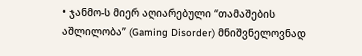• ჯანმო-ს მიერ აღიარებული “თამაშების აშლილობა” (Gaming Disorder) მნიშვნელოვნად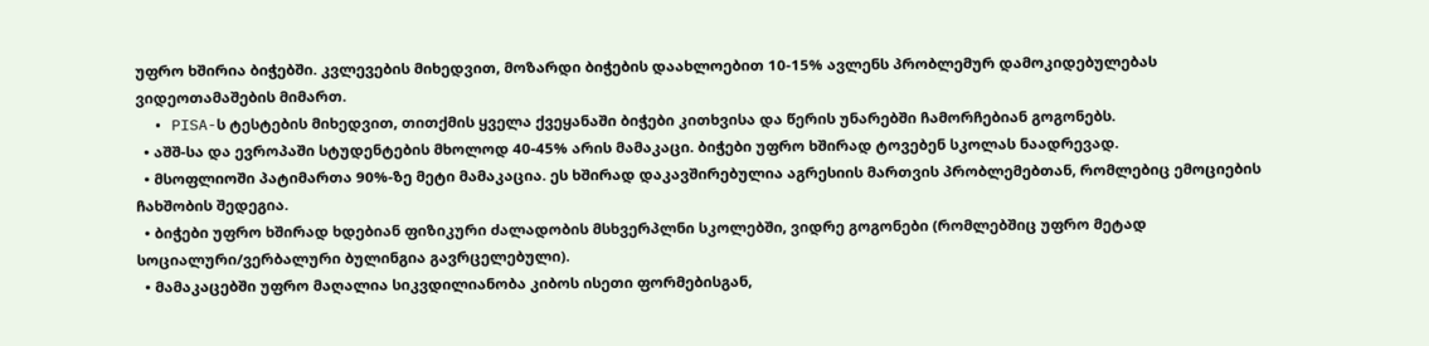უფრო ხშირია ბიჭებში. კვლევების მიხედვით, მოზარდი ბიჭების დაახლოებით 10-15% ავლენს პრობლემურ დამოკიდებულებას ვიდეოთამაშების მიმართ.
  • PISA-ს ტესტების მიხედვით, თითქმის ყველა ქვეყანაში ბიჭები კითხვისა და წერის უნარებში ჩამორჩებიან გოგონებს.
  • აშშ-სა და ევროპაში სტუდენტების მხოლოდ 40-45% არის მამაკაცი. ბიჭები უფრო ხშირად ტოვებენ სკოლას ნაადრევად.
  • მსოფლიოში პატიმართა 90%-ზე მეტი მამაკაცია. ეს ხშირად დაკავშირებულია აგრესიის მართვის პრობლემებთან, რომლებიც ემოციების ჩახშობის შედეგია.
  • ბიჭები უფრო ხშირად ხდებიან ფიზიკური ძალადობის მსხვერპლნი სკოლებში, ვიდრე გოგონები (რომლებშიც უფრო მეტად სოციალური/ვერბალური ბულინგია გავრცელებული).
  • მამაკაცებში უფრო მაღალია სიკვდილიანობა კიბოს ისეთი ფორმებისგან,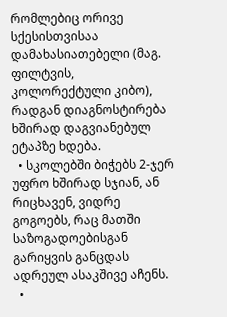რომლებიც ორივე სქესისთვისაა დამახასიათებელი (მაგ. ფილტვის, კოლორექტული კიბო), რადგან დიაგნოსტირება ხშირად დაგვიანებულ ეტაპზე ხდება.
  • სკოლებში ბიჭებს 2-ჯერ უფრო ხშირად სჯიან, ან რიცხავენ, ვიდრე გოგოებს, რაც მათში საზოგადოებისგან გარიყვის განცდას ადრეულ ასაკშივე აჩენს.
  •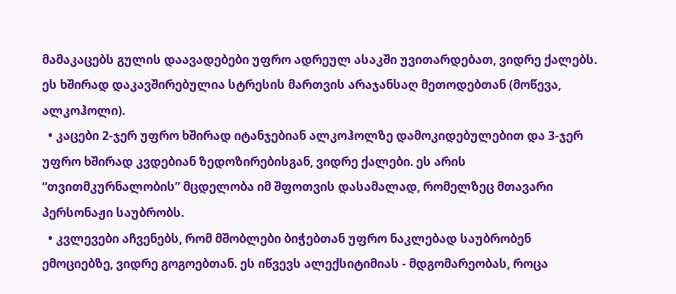მამაკაცებს გულის დაავადებები უფრო ადრეულ ასაკში უვითარდებათ, ვიდრე ქალებს. ეს ხშირად დაკავშირებულია სტრესის მართვის არაჯანსაღ მეთოდებთან (მოწევა, ალკოჰოლი).
  • კაცები 2-ჯერ უფრო ხშირად იტანჯებიან ალკოჰოლზე დამოკიდებულებით და 3-ჯერ უფრო ხშირად კვდებიან ზედოზირებისგან, ვიდრე ქალები. ეს არის “თვითმკურნალობის” მცდელობა იმ შფოთვის დასამალად, რომელზეც მთავარი პერსონაჟი საუბრობს.
  • კვლევები აჩვენებს, რომ მშობლები ბიჭებთან უფრო ნაკლებად საუბრობენ ემოციებზე, ვიდრე გოგოებთან. ეს იწვევს ალექსიტიმიას - მდგომარეობას, როცა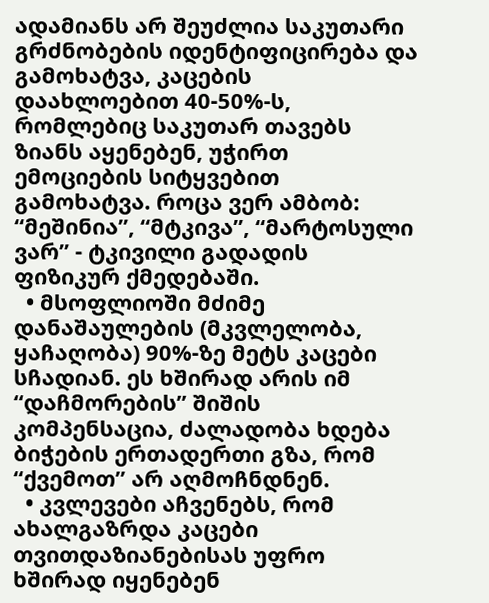ადამიანს არ შეუძლია საკუთარი გრძნობების იდენტიფიცირება და გამოხატვა, კაცების დაახლოებით 40-50%-ს, რომლებიც საკუთარ თავებს ზიანს აყენებენ, უჭირთ ემოციების სიტყვებით გამოხატვა. როცა ვერ ამბობ: “მეშინია”, “მტკივა”, “მარტოსული ვარ” - ტკივილი გადადის ფიზიკურ ქმედებაში.
  • მსოფლიოში მძიმე დანაშაულების (მკვლელობა, ყაჩაღობა) 90%-ზე მეტს კაცები სჩადიან. ეს ხშირად არის იმ “დაჩმორების” შიშის კომპენსაცია, ძალადობა ხდება ბიჭების ერთადერთი გზა, რომ “ქვემოთ” არ აღმოჩნდნენ.
  • კვლევები აჩვენებს, რომ ახალგაზრდა კაცები თვითდაზიანებისას უფრო ხშირად იყენებენ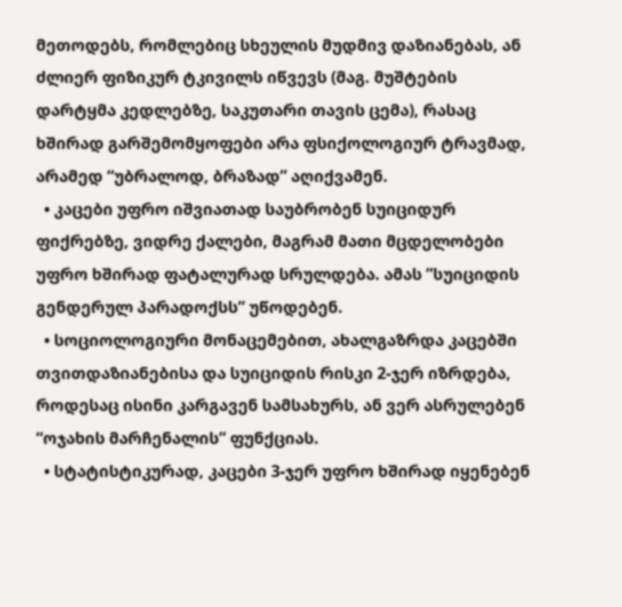მეთოდებს, რომლებიც სხეულის მუდმივ დაზიანებას, ან ძლიერ ფიზიკურ ტკივილს იწვევს (მაგ. მუშტების დარტყმა კედლებზე, საკუთარი თავის ცემა), რასაც ხშირად გარშემომყოფები არა ფსიქოლოგიურ ტრავმად, არამედ “უბრალოდ, ბრაზად” აღიქვამენ.
  • კაცები უფრო იშვიათად საუბრობენ სუიციდურ ფიქრებზე, ვიდრე ქალები, მაგრამ მათი მცდელობები უფრო ხშირად ფატალურად სრულდება. ამას ”სუიციდის გენდერულ პარადოქსს” უწოდებენ.
  • სოციოლოგიური მონაცემებით, ახალგაზრდა კაცებში თვითდაზიანებისა და სუიციდის რისკი 2-ჯერ იზრდება, როდესაც ისინი კარგავენ სამსახურს, ან ვერ ასრულებენ “ოჯახის მარჩენალის” ფუნქციას.
  • სტატისტიკურად, კაცები 3-ჯერ უფრო ხშირად იყენებენ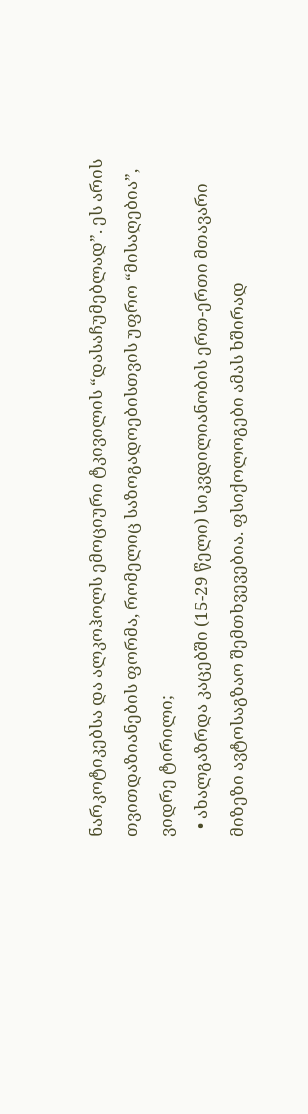ნარკოტიკებსა და ალკოჰოლს ემოციური ტკივილის “დასაჩუმებლად”. ეს არის თვითდაზიანების ფორმა, რომელიც საზოგადოებისთვის უფრო “მისაღებია”, ვიდრე ტირილი;
  • ახალგაზრდა კაცებში (15-29 წელი) სიკვდილიანობის ერთ-ერთი მთავარი მიზეზი ავტოსაგზაო შემთხვევებია. ფსიქოლოგები ამას ხშირად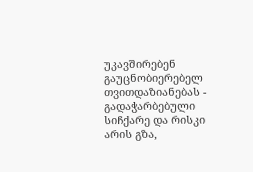უკავშირებენ გაუცნობიერებელ თვითდაზიანებას - გადაჭარბებული სიჩქარე და რისკი არის გზა,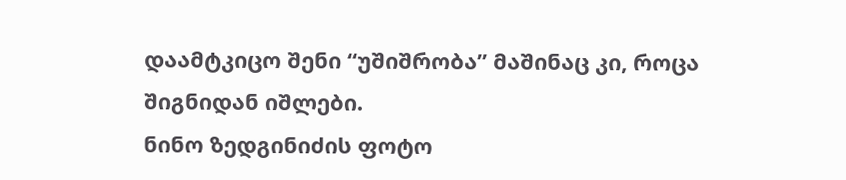დაამტკიცო შენი “უშიშრობა” მაშინაც კი, როცა შიგნიდან იშლები.
ნინო ზედგინიძის ფოტო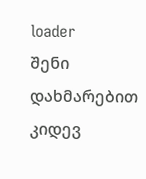loader
შენი დახმარებით კიდევ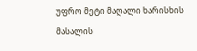უფრო მეტი მაღალი ხარისხის მასალის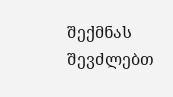შექმნას შევძლებთ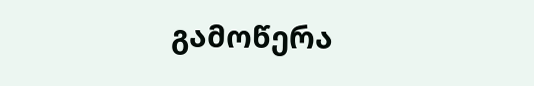გამოწერა